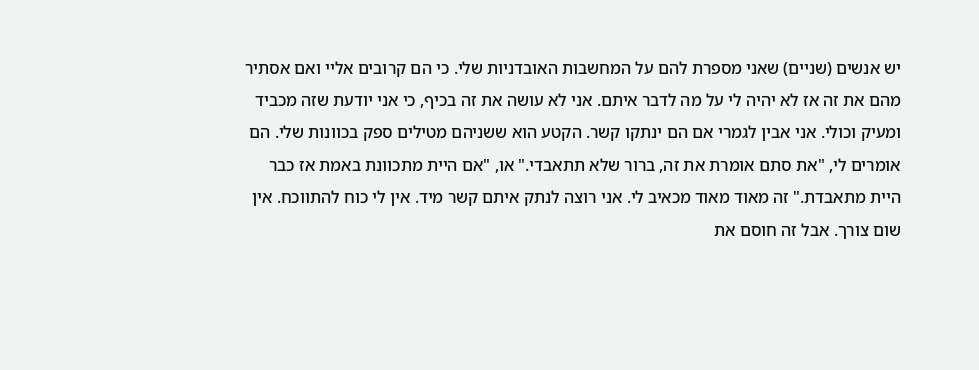יש אנשים (שניים) שאני מספרת להם על המחשבות האובדניות שלי. כי הם קרובים אליי ואם אסתיר מהם את זה אז לא יהיה לי על מה לדבר איתם. אני לא עושה את זה בכיף, כי אני יודעת שזה מכביד ומעיק וכולי. אני אבין לגמרי אם הם ינתקו קשר. הקטע הוא ששניהם מטילים ספק בכוונות שלי. הם אומרים לי, "את סתם אומרת את זה, ברור שלא תתאבדי." או, "אם היית מתכוונת באמת אז כבר היית מתאבדת." זה מאוד מאוד מכאיב לי. אני רוצה לנתק איתם קשר מיד. אין לי כוח להתווכח. אין שום צורך. אבל זה חוסם את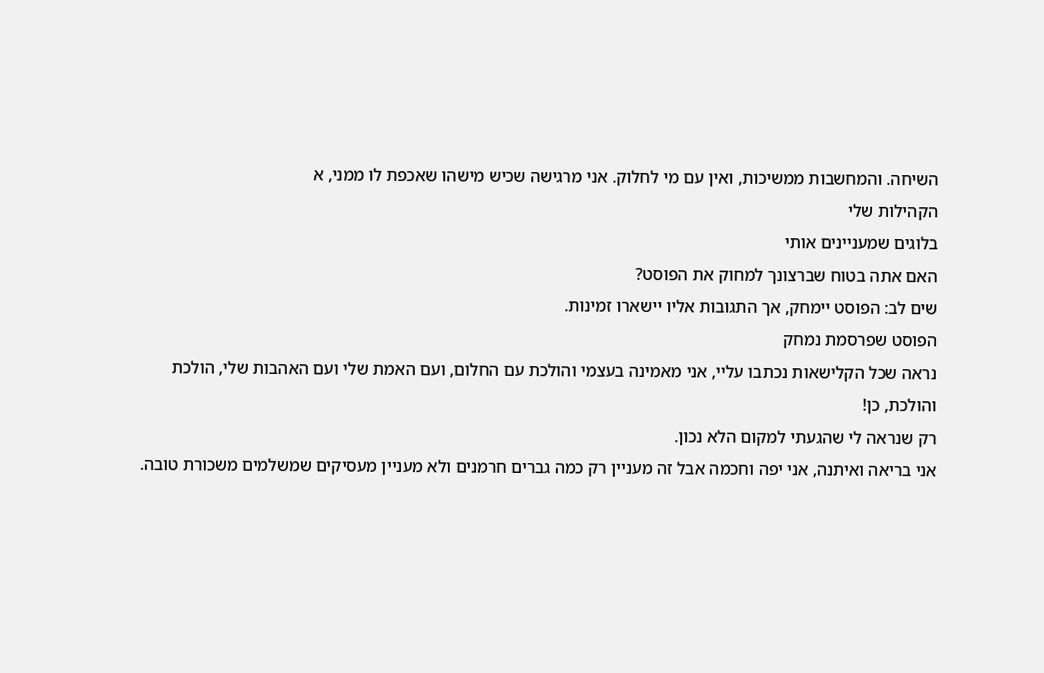השיחה. והמחשבות ממשיכות, ואין עם מי לחלוק. אני מרגישה שכיש מישהו שאכפת לו ממני, א
הקהילות שלי
בלוגים שמעניינים אותי
האם אתה בטוח שברצונך למחוק את הפוסט?
שים לב: הפוסט יימחק, אך התגובות אליו יישארו זמינות.
הפוסט שפרסמת נמחק
נראה שכל הקלישאות נכתבו עליי, אני מאמינה בעצמי והולכת עם החלום, ועם האמת שלי ועם האהבות שלי, הולכת והולכת, כן!
רק שנראה לי שהגעתי למקום הלא נכון.
אני בריאה ואיתנה, אני יפה וחכמה אבל זה מעניין רק כמה גברים חרמנים ולא מעניין מעסיקים שמשלמים משכורת טובה.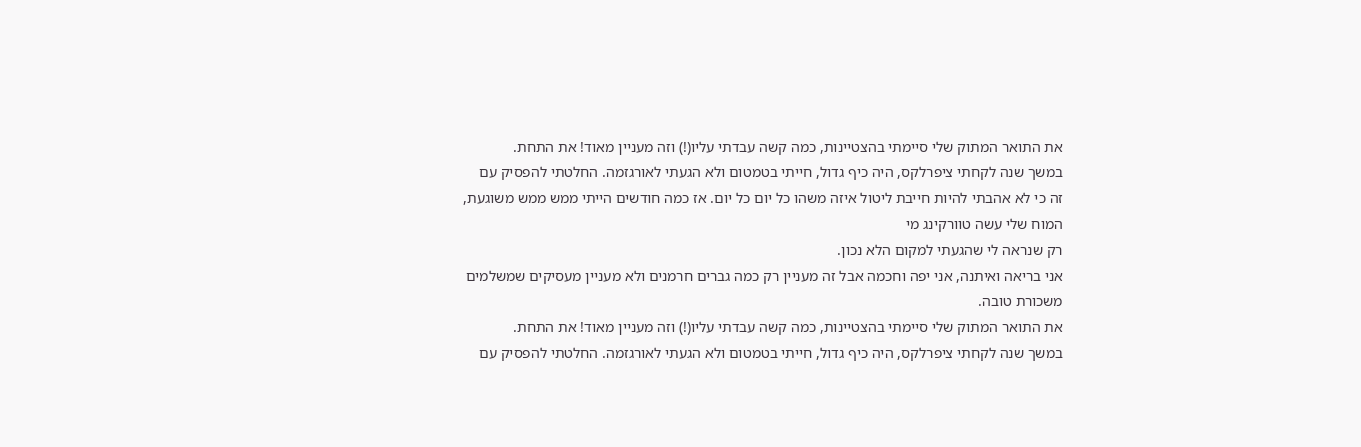את התואר המתוק שלי סיימתי בהצטיינות, כמה קשה עבדתי עליו(!) וזה מעניין מאוד! את התחת.
במשך שנה לקחתי ציפרלקס, היה כיף גדול, חייתי בטמטום ולא הגעתי לאורגזמה. החלטתי להפסיק עם זה כי לא אהבתי להיות חייבת ליטול איזה משהו כל יום כל יום. אז כמה חודשים הייתי ממש ממש משוגעת, המוח שלי עשה טוורקינג מי
רק שנראה לי שהגעתי למקום הלא נכון.
אני בריאה ואיתנה, אני יפה וחכמה אבל זה מעניין רק כמה גברים חרמנים ולא מעניין מעסיקים שמשלמים משכורת טובה.
את התואר המתוק שלי סיימתי בהצטיינות, כמה קשה עבדתי עליו(!) וזה מעניין מאוד! את התחת.
במשך שנה לקחתי ציפרלקס, היה כיף גדול, חייתי בטמטום ולא הגעתי לאורגזמה. החלטתי להפסיק עם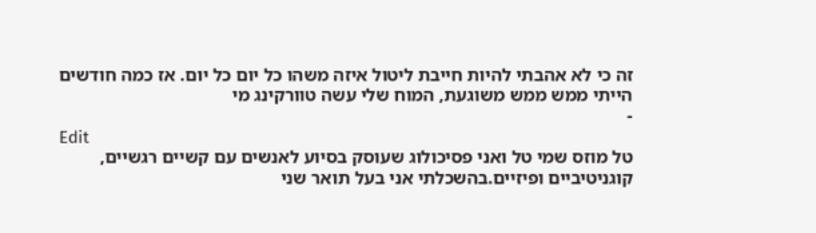זה כי לא אהבתי להיות חייבת ליטול איזה משהו כל יום כל יום. אז כמה חודשים הייתי ממש ממש משוגעת, המוח שלי עשה טוורקינג מי
-
Edit
טל מוזס שמי טל ואני פסיכולוג שעוסק בסיוע לאנשים עם קשיים רגשיים, קוגניטיביים ופיזיים.בהשכלתי אני בעל תואר שני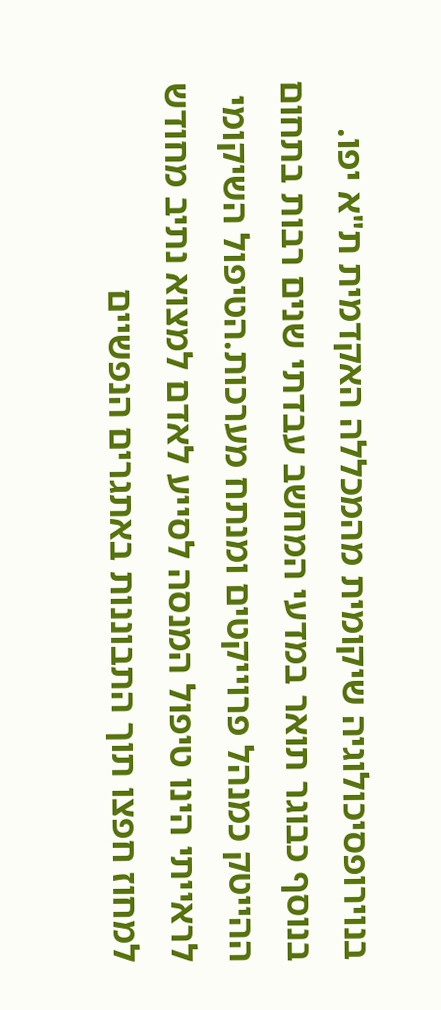בנוירופסיכולוגיה שיקומית מהמכללה האקדמית ת"א יפו. בנוסף כבוגר תואר במדעי המחשב עבדתי שנים רבות בתחום ההייטק כמנהל פרוייקטים ומנתח מערכות.הטיפול השיקומי לראייתי הינו טיפול המנסה לסייע לאדם למצוא נתיב מחודש למחוז חפצו תוך התבוננות באתגרים הנפשיים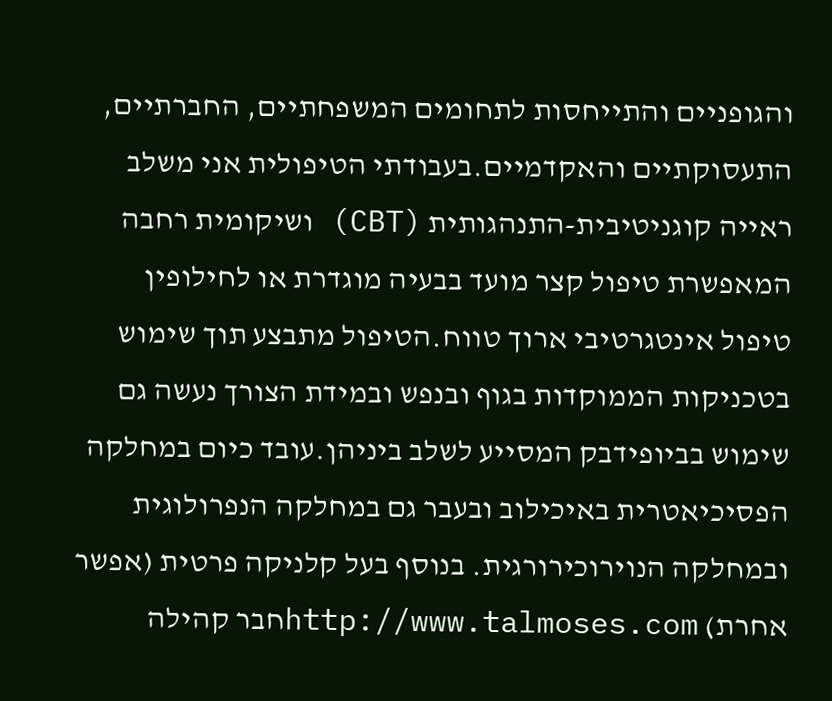והגופניים והתייחסות לתחומים המשפחתיים, החברתיים, התעסוקתיים והאקדמיים.בעבודתי הטיפולית אני משלב ראייה קוגניטיבית-התנהגותית (CBT) ושיקומית רחבה המאפשרת טיפול קצר מועד בבעיה מוגדרת או לחילופין טיפול אינטגרטיבי ארוך טווח.הטיפול מתבצע תוך שימוש בטכניקות הממוקדות בגוף ובנפש ובמידת הצורך נעשה גם שימוש בביופידבק המסייע לשלב ביניהן.עובד כיום במחלקה הפסיכיאטרית באיכילוב ובעבר גם במחלקה הנפרולוגית ובמחלקה הנוירוכירורגית. בנוסף בעל קלניקה פרטית (אפשר אחרת) http://www.talmoses.comחבר קהילה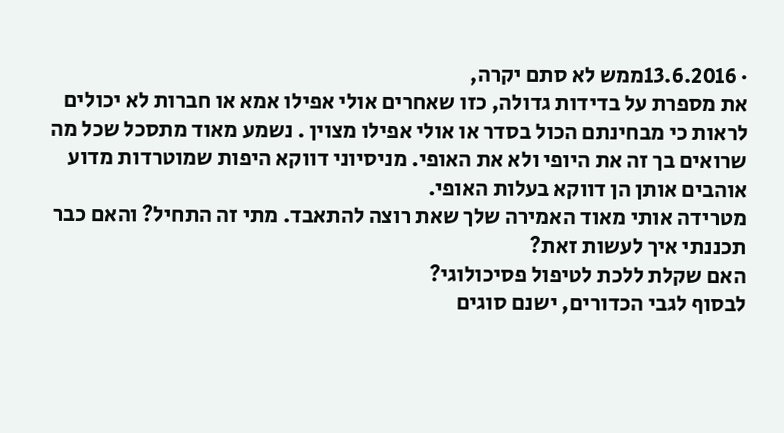· 13.6.2016ממש לא סתם יקרה,
את מספרת על בדידות גדולה, כזו שאחרים אולי אפילו אמא או חברות לא יכולים לראות כי מבחינתם הכול בסדר או אולי אפילו מצוין . נשמע מאוד מתסכל שכל מה שרואים בך זה את היופי ולא את האופי. מניסיוני דווקא היפות שמוטרדות מדוע אוהבים אותן הן דווקא בעלות האופי.
מטרידה אותי מאוד האמירה שלך שאת רוצה להתאבד. מתי זה התחיל? והאם כבר תכננתי איך לעשות זאת?
האם שקלת ללכת לטיפול פסיכולוגי?
לבסוף לגבי הכדורים, ישנם סוגים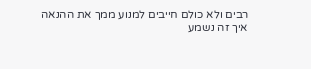רבים ולא כולם חייבים למנוע ממך את ההנאה
איך זה נשמע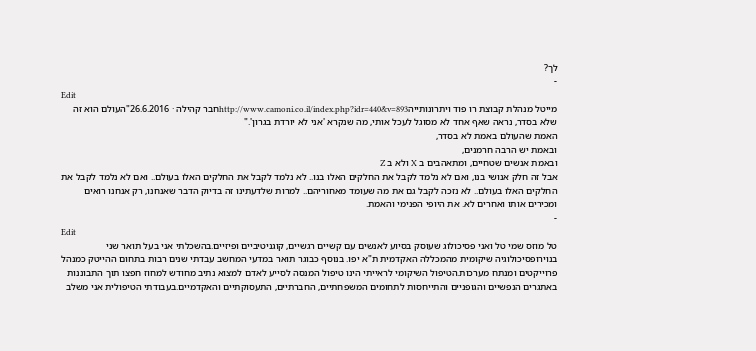לך?
-
Edit
מייטל מנהלת קבוצת רו פוד ויתרונותייהhttp://www.camoni.co.il/index.php?idr=440&v=893חבר קהילה · 26.6.2016"העולם הוא זה שלא בסדר, נראה שאף אחד לא מסוגל לעכל אותי, מה שנקרא 'אני לא יורדת בגרון'."
האמת שהעולם באמת לא בסדר,
ובאמת יש הרבה חרמנים,
ובאמת אנשים שטחיים, ומתאהבים ב X ולא ב Z
אבל זה חלק אנושי בנו, ואם לא נלמד לקבל את החלקים האלו בנו.. לא נלמד לקבל את החלקים האלו בעולם.. ואם לא נלמד לקבל את החלקים האלו בעולם.. לא נזכה לקבל גם את מה שעומד מאחוריהם.. למרות שלדעתינו זה בדיוק הדבר שאנחנו, רק אנחנו רואים ומכירים אותו ואחרים לא. את היופי הפנימי והאמת.
-
Edit
טל מוזס שמי טל ואני פסיכולוג שעוסק בסיוע לאנשים עם קשיים רגשיים, קוגניטיביים ופיזיים.בהשכלתי אני בעל תואר שני בנוירופסיכולוגיה שיקומית מהמכללה האקדמית ת"א יפו. בנוסף כבוגר תואר במדעי המחשב עבדתי שנים רבות בתחום ההייטק כמנהל פרוייקטים ומנתח מערכות.הטיפול השיקומי לראייתי הינו טיפול המנסה לסייע לאדם למצוא נתיב מחודש למחוז חפצו תוך התבוננות באתגרים הנפשיים והגופניים והתייחסות לתחומים המשפחתיים, החברתיים, התעסוקתיים והאקדמיים.בעבודתי הטיפולית אני משלב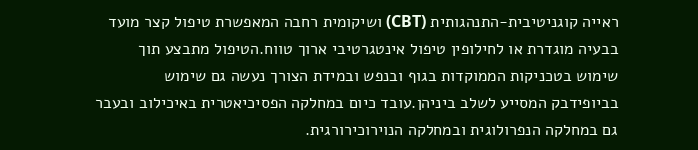ראייה קוגניטיבית-התנהגותית (CBT) ושיקומית רחבה המאפשרת טיפול קצר מועד בבעיה מוגדרת או לחילופין טיפול אינטגרטיבי ארוך טווח.הטיפול מתבצע תוך שימוש בטכניקות הממוקדות בגוף ובנפש ובמידת הצורך נעשה גם שימוש בביופידבק המסייע לשלב ביניהן.עובד כיום במחלקה הפסיכיאטרית באיכילוב ובעבר גם במחלקה הנפרולוגית ובמחלקה הנוירוכירורגית.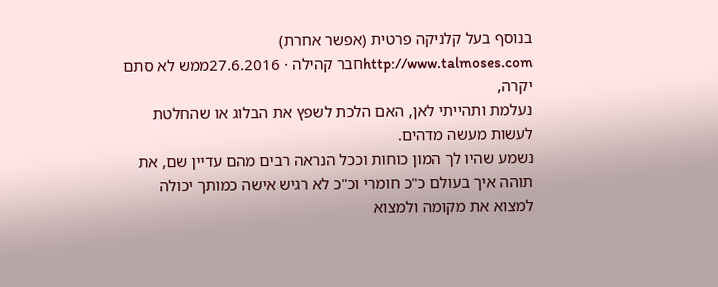בנוסף בעל קלניקה פרטית (אפשר אחרת) http://www.talmoses.comחבר קהילה · 27.6.2016ממש לא סתם יקרה,
נעלמת ותהייתי לאן, האם הלכת לשפץ את הבלוג או שהחלטת לעשות מעשה מדהים.
נשמע שהיו לך המון כוחות וככל הנראה רבים מהם עדיין שם, את תוהה איך בעולם כ"כ חומרי וכ"כ לא רגיש אישה כמותך יכולה למצוא את מקומה ולמצוא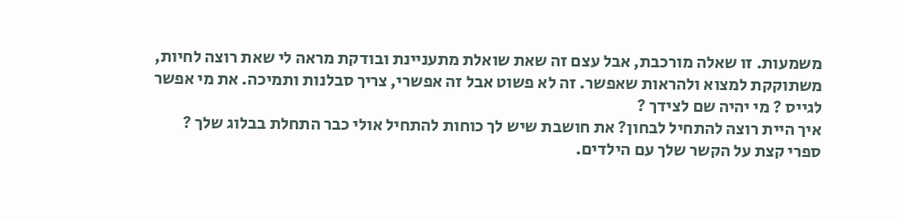משמעות. זו שאלה מורכבת, אבל עצם זה שאת שואלת מתעניינת ובודקת מראה לי שאת רוצה לחיות, משתוקקת למצוא ולהראות שאפשר. זה לא פשוט אבל זה אפשרי, צריך סבלנות ותמיכה. את מי אפשר לגייס ? מי יהיה שם לצידך ?
איך היית רוצה להתחיל לבחון? את חושבת שיש לך כוחות להתחיל אולי כבר התחלת בבלוג שלך ?
ספרי קצת על הקשר שלך עם הילדים.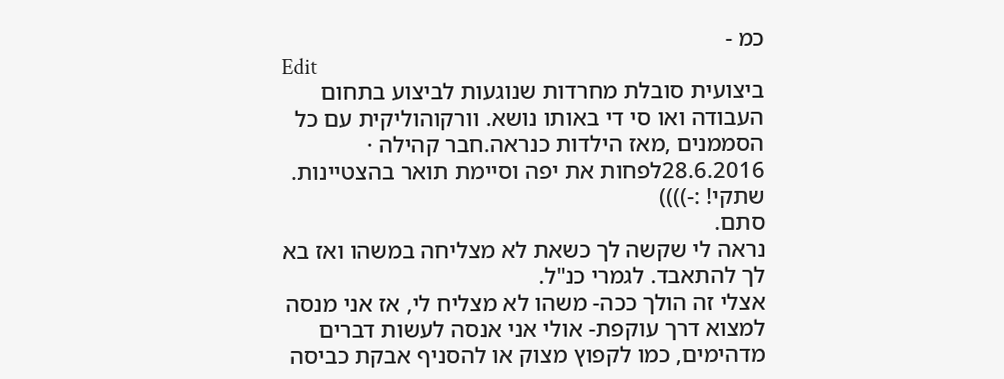כמ -
Edit
ביצועית סובלת מחרדות שנוגעות לביצוע בתחום העבודה ואו סי די באותו נושא. וורקוהוליקית עם כל הסממנים ,מאז הילדות כנראה.חבר קהילה · 28.6.2016לפחות את יפה וסיימת תואר בהצטיינות. שתקי! :-))))
סתם.
נראה לי שקשה לך כשאת לא מצליחה במשהו ואז בא לך להתאבד. לגמרי כנ"ל.
אצלי זה הולך ככה- משהו לא מצליח לי, אז אני מנסה למצוא דרך עוקפת- אולי אני אנסה לעשות דברים מדהימים, כמו לקפוץ מצוק או להסניף אבקת כביסה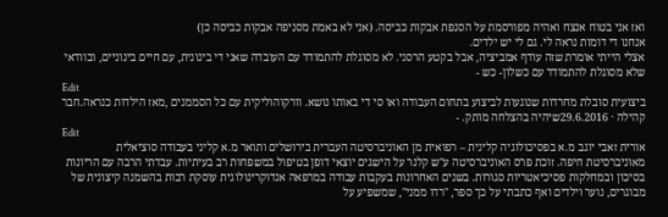ואז אני בטוח אנצח ואהיה מפורסמת על הסנפת אבקות כביסה. (אני לא באמת מסניפה אבקות כביסה כן)
אנחנו די דומות נראה לי. גם לי יש ילדים.
אצלי הייתי אומרת שזה עודף אמביציה, אבל בקטע הרסני. לא מסוגלת להתמודד עם העובדה שאני די בינונית, עם חיים בינוניים, ובוודאי שלא מסוגלת להתמודד עם כשלון- כש -
Edit
ביצועית סובלת מחרדות שנוגעות לביצוע בתחום העבודה ואו סי די באותו נושא. וורקוהוליקית עם כל הסממנים ,מאז הילדות כנראה.חבר קהילה · 29.6.2016שיהיה בהצלחה מותק. -
Edit
אורית זאבי יוגב מ.א בפסיכולוגיה קלינית – רפואית מן האוניברסיטה העברית בירושלים ותואר מ.א קליני בעבודה סוציאלית מאוניברסיטת חיפה. זוכת פרס האוניברסיטה ע"ש קלנר על הישגים יוצאי דופן בטיפול במשפחות רב בעיתיות. עבדתי הרבה עם הריונות בסיכון ובמחלקות פסיכיאטריות סגורות. בשנים האחרונות בעקבות עבודה במרפאה אנדוקרינולוגית עוסקת רבות בהשמנה קיצונית של מבוגרים, נוער וילדים ואף כתבתי על כך ספר, "רדו ממני", שמשפיע על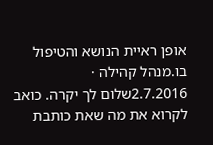אופן ראיית הנושא והטיפול בו.מנהל קהילה · 2.7.2016שלום לך יקרה. כואב לקרוא את מה שאת כותבת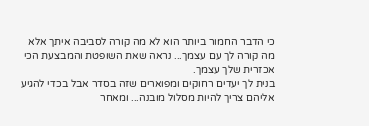כי הדבר החמור ביותר הוא לא מה קורה לסביבה איתך אלא מה קורה לך עם עצמך... נראה שאת השופטת והמבצעת הכי אכזרית שלך עצמך.
בנית לך יעדים רחוקים ומפוארים שזה בסדר אבל בכדי להגיע אליהם צריך להיות מסלול מובנה... ומאחר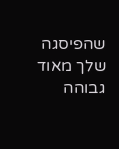שהפיסגה שלך מאוד גבוהה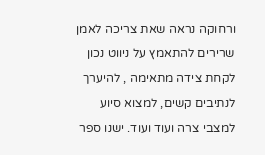ורחוקה נראה שאת צריכה לאמן שרירים להתאמץ על ניווט נכון לקחת צידה מתאימה , להיערך לנתיבים קשים, למצוא סיוע למצבי צרה ועוד ועוד. ישנו ספר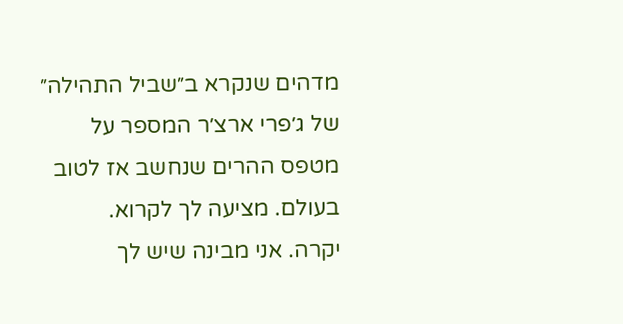מדהים שנקרא ב״שביל התהילה״ של ג׳פרי ארצ׳ר המספר על מטפס ההרים שנחשב אז לטוב בעולם. מציעה לך לקרוא.
יקרה. אני מבינה שיש לך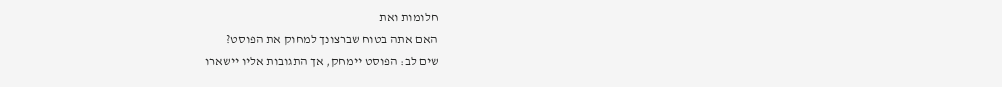חלומות ואת
האם אתה בטוח שברצונך למחוק את הפוסט?
שים לב: הפוסט יימחק, אך התגובות אליו יישארו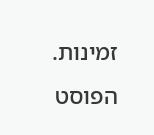זמינות.
הפוסט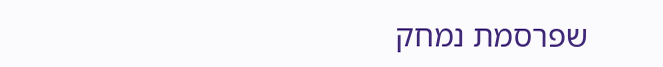שפרסמת נמחק